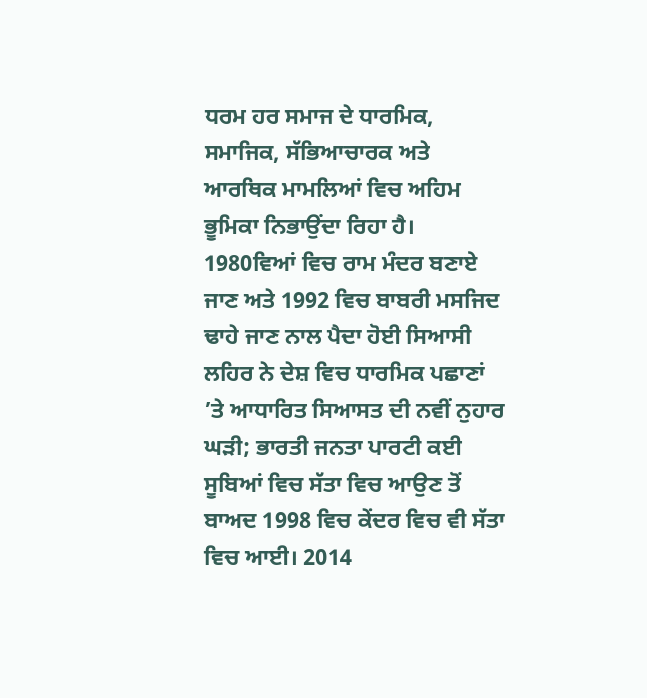ਧਰਮ ਹਰ ਸਮਾਜ ਦੇ ਧਾਰਮਿਕ, ਸਮਾਜਿਕ, ਸੱਭਿਆਚਾਰਕ ਅਤੇ ਆਰਥਿਕ ਮਾਮਲਿਆਂ ਵਿਚ ਅਹਿਮ ਭੂਮਿਕਾ ਨਿਭਾਉਂਦਾ ਰਿਹਾ ਹੈ। 1980ਵਿਆਂ ਵਿਚ ਰਾਮ ਮੰਦਰ ਬਣਾਏ ਜਾਣ ਅਤੇ 1992 ਵਿਚ ਬਾਬਰੀ ਮਸਜਿਦ ਢਾਹੇ ਜਾਣ ਨਾਲ ਪੈਦਾ ਹੋਈ ਸਿਆਸੀ ਲਹਿਰ ਨੇ ਦੇਸ਼ ਵਿਚ ਧਾਰਮਿਕ ਪਛਾਣਾਂ ’ਤੇ ਆਧਾਰਿਤ ਸਿਆਸਤ ਦੀ ਨਵੀਂ ਨੁਹਾਰ ਘੜੀ; ਭਾਰਤੀ ਜਨਤਾ ਪਾਰਟੀ ਕਈ ਸੂਬਿਆਂ ਵਿਚ ਸੱਤਾ ਵਿਚ ਆਉਣ ਤੋਂ ਬਾਅਦ 1998 ਵਿਚ ਕੇਂਦਰ ਵਿਚ ਵੀ ਸੱਤਾ ਵਿਚ ਆਈ। 2014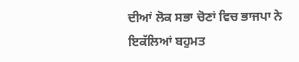ਦੀਆਂ ਲੋਕ ਸਭਾ ਚੋਣਾਂ ਵਿਚ ਭਾਜਪਾ ਨੇ ਇਕੱਲਿਆਂ ਬਹੁਮਤ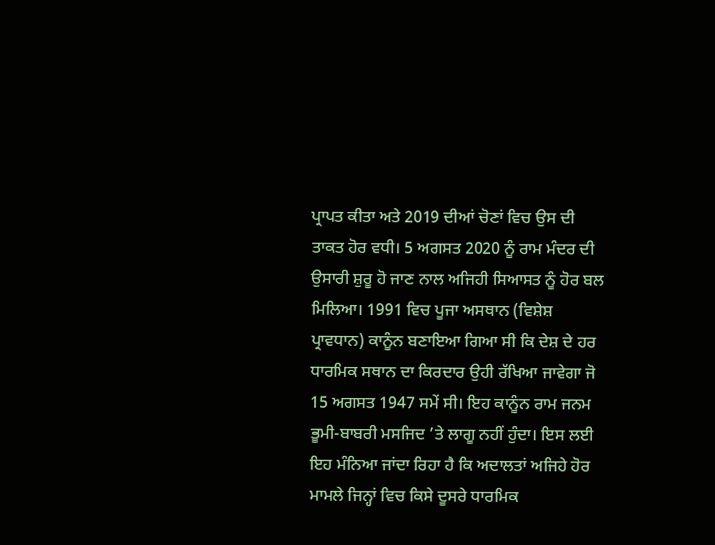ਪ੍ਰਾਪਤ ਕੀਤਾ ਅਤੇ 2019 ਦੀਆਂ ਚੋਣਾਂ ਵਿਚ ਉਸ ਦੀ ਤਾਕਤ ਹੋਰ ਵਧੀ। 5 ਅਗਸਤ 2020 ਨੂੰ ਰਾਮ ਮੰਦਰ ਦੀ ਉਸਾਰੀ ਸ਼ੁਰੂ ਹੋ ਜਾਣ ਨਾਲ ਅਜਿਹੀ ਸਿਆਸਤ ਨੂੰ ਹੋਰ ਬਲ ਮਿਲਿਆ। 1991 ਵਿਚ ਪੂਜਾ ਅਸਥਾਨ (ਵਿਸ਼ੇਸ਼ ਪ੍ਰਾਵਧਾਨ) ਕਾਨੂੰਨ ਬਣਾਇਆ ਗਿਆ ਸੀ ਕਿ ਦੇਸ਼ ਦੇ ਹਰ ਧਾਰਮਿਕ ਸਥਾਨ ਦਾ ਕਿਰਦਾਰ ਉਹੀ ਰੱਖਿਆ ਜਾਵੇਗਾ ਜੋ 15 ਅਗਸਤ 1947 ਸਮੇਂ ਸੀ। ਇਹ ਕਾਨੂੰਨ ਰਾਮ ਜਨਮ ਭੂਮੀ-ਬਾਬਰੀ ਮਸਜਿਦ ’ਤੇ ਲਾਗੂ ਨਹੀਂ ਹੁੰਦਾ। ਇਸ ਲਈ ਇਹ ਮੰਨਿਆ ਜਾਂਦਾ ਰਿਹਾ ਹੈ ਕਿ ਅਦਾਲਤਾਂ ਅਜਿਹੇ ਹੋਰ ਮਾਮਲੇ ਜਿਨ੍ਹਾਂ ਵਿਚ ਕਿਸੇ ਦੂਸਰੇ ਧਾਰਮਿਕ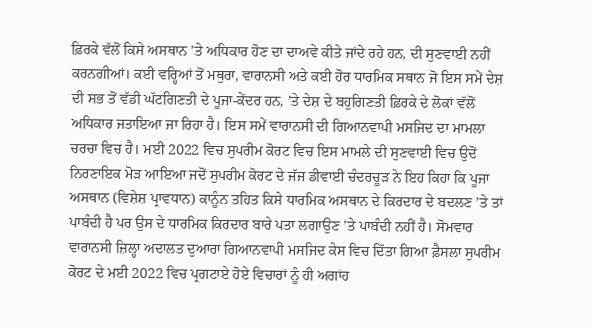ਫ਼ਿਰਕੇ ਵੱਲੋਂ ਕਿਸੇ ਅਸਥਾਨ ’ਤੇ ਅਧਿਕਾਰ ਹੋਣ ਦਾ ਦਾਅਵੇ ਕੀਤੇ ਜਾਂਦੇ ਰਹੇ ਹਨ, ਦੀ ਸੁਣਵਾਈ ਨਹੀਂ ਕਰਨਗੀਆਂ। ਕਈ ਵਰ੍ਹਿਆਂ ਤੋਂ ਮਥੁਰਾ, ਵਾਰਾਨਸੀ ਅਤੇ ਕਈ ਹੋਰ ਧਾਰਮਿਕ ਸਥਾਨ ਜੋ ਇਸ ਸਮੇਂ ਦੇਸ਼ ਦੀ ਸਭ ਤੋਂ ਵੱਡੀ ਘੱਟਗਿਣਤੀ ਦੇ ਪੂਜਾ-ਕੇਂਦਰ ਹਨ, ’ਤੇ ਦੇਸ਼ ਦੇ ਬਹੁਗਿਣਤੀ ਫ਼ਿਰਕੇ ਦੇ ਲੋਕਾਂ ਵੱਲੋਂ ਅਧਿਕਾਰ ਜਤਾਇਆ ਜਾ ਰਿਹਾ ਹੈ। ਇਸ ਸਮੇਂ ਵਾਰਾਨਸੀ ਦੀ ਗਿਆਨਵਾਪੀ ਮਸਜਿਦ ਦਾ ਮਾਮਲਾ ਚਰਚਾ ਵਿਚ ਹੈ। ਮਈ 2022 ਵਿਚ ਸੁਪਰੀਮ ਕੋਰਟ ਵਿਚ ਇਸ ਮਾਮਲੇ ਦੀ ਸੁਣਵਾਈ ਵਿਚ ਉਦੋਂ ਨਿਰਣਾਇਕ ਮੋੜ ਆਇਆ ਜਦੋਂ ਸੁਪਰੀਮ ਕੋਰਟ ਦੇ ਜੱਜ ਡੀਵਾਈ ਚੰਦਰਚੂੜ ਨੇ ਇਹ ਕਿਹਾ ਕਿ ਪੂਜਾ ਅਸਥਾਨ (ਵਿਸ਼ੇਸ਼ ਪ੍ਰਾਵਧਾਨ) ਕਾਨੂੰਨ ਤਹਿਤ ਕਿਸੇ ਧਾਰਮਿਕ ਅਸਥਾਨ ਦੇ ਕਿਰਦਾਰ ਦੇ ਬਦਲਣ ’ਤੇ ਤਾਂ ਪਾਬੰਦੀ ਹੈ ਪਰ ਉਸ ਦੇ ਧਾਰਮਿਕ ਕਿਰਦਾਰ ਬਾਰੇ ਪਤਾ ਲਗਾਉਣ ’ਤੇ ਪਾਬੰਦੀ ਨਹੀਂ ਹੈ। ਸੋਮਵਾਰ ਵਾਰਾਨਸੀ ਜ਼ਿਲ੍ਹਾ ਅਦਾਲਤ ਦੁਆਰਾ ਗਿਆਨਵਾਪੀ ਮਸਜਿਦ ਕੇਸ ਵਿਚ ਦਿੱਤਾ ਗਿਆ ਫ਼ੈਸਲਾ ਸੁਪਰੀਮ ਕੋਰਟ ਦੇ ਮਈ 2022 ਵਿਚ ਪ੍ਰਗਟਾਏ ਹੋਏ ਵਿਚਾਰਾਂ ਨੂੰ ਹੀ ਅਗਾਂਹ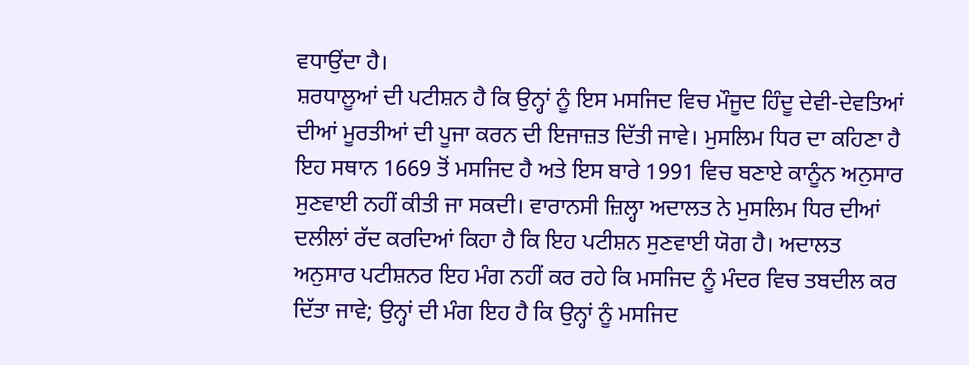ਵਧਾਉਂਦਾ ਹੈ।
ਸ਼ਰਧਾਲੂਆਂ ਦੀ ਪਟੀਸ਼ਨ ਹੈ ਕਿ ਉਨ੍ਹਾਂ ਨੂੰ ਇਸ ਮਸਜਿਦ ਵਿਚ ਮੌਜੂਦ ਹਿੰਦੂ ਦੇਵੀ-ਦੇਵਤਿਆਂ ਦੀਆਂ ਮੂਰਤੀਆਂ ਦੀ ਪੂਜਾ ਕਰਨ ਦੀ ਇਜਾਜ਼ਤ ਦਿੱਤੀ ਜਾਵੇ। ਮੁਸਲਿਮ ਧਿਰ ਦਾ ਕਹਿਣਾ ਹੈ ਇਹ ਸਥਾਨ 1669 ਤੋਂ ਮਸਜਿਦ ਹੈ ਅਤੇ ਇਸ ਬਾਰੇ 1991 ਵਿਚ ਬਣਾਏ ਕਾਨੂੰਨ ਅਨੁਸਾਰ ਸੁਣਵਾਈ ਨਹੀਂ ਕੀਤੀ ਜਾ ਸਕਦੀ। ਵਾਰਾਨਸੀ ਜ਼ਿਲ੍ਹਾ ਅਦਾਲਤ ਨੇ ਮੁਸਲਿਮ ਧਿਰ ਦੀਆਂ ਦਲੀਲਾਂ ਰੱਦ ਕਰਦਿਆਂ ਕਿਹਾ ਹੈ ਕਿ ਇਹ ਪਟੀਸ਼ਨ ਸੁਣਵਾਈ ਯੋਗ ਹੈ। ਅਦਾਲਤ ਅਨੁਸਾਰ ਪਟੀਸ਼ਨਰ ਇਹ ਮੰਗ ਨਹੀਂ ਕਰ ਰਹੇ ਕਿ ਮਸਜਿਦ ਨੂੰ ਮੰਦਰ ਵਿਚ ਤਬਦੀਲ ਕਰ ਦਿੱਤਾ ਜਾਵੇ; ਉਨ੍ਹਾਂ ਦੀ ਮੰਗ ਇਹ ਹੈ ਕਿ ਉਨ੍ਹਾਂ ਨੂੰ ਮਸਜਿਦ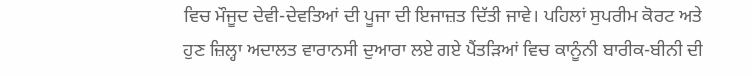ਵਿਚ ਮੌਜੂਦ ਦੇਵੀ-ਦੇਵਤਿਆਂ ਦੀ ਪੂਜਾ ਦੀ ਇਜਾਜ਼ਤ ਦਿੱਤੀ ਜਾਵੇ। ਪਹਿਲਾਂ ਸੁਪਰੀਮ ਕੋਰਟ ਅਤੇ ਹੁਣ ਜ਼ਿਲ੍ਹਾ ਅਦਾਲਤ ਵਾਰਾਨਸੀ ਦੁਆਰਾ ਲਏ ਗਏ ਪੈਂਤੜਿਆਂ ਵਿਚ ਕਾਨੂੰਨੀ ਬਾਰੀਕ-ਬੀਨੀ ਦੀ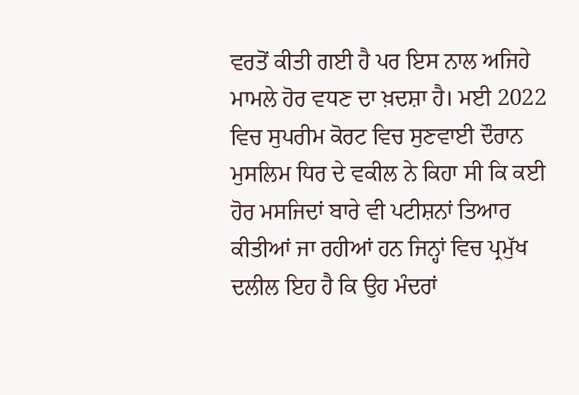ਵਰਤੋਂ ਕੀਤੀ ਗਈ ਹੈ ਪਰ ਇਸ ਨਾਲ ਅਜਿਹੇ ਮਾਮਲੇ ਹੋਰ ਵਧਣ ਦਾ ਖ਼ਦਸ਼ਾ ਹੈ। ਮਈ 2022 ਵਿਚ ਸੁਪਰੀਮ ਕੋਰਟ ਵਿਚ ਸੁਣਵਾਈ ਦੌਰਾਨ ਮੁਸਲਿਮ ਧਿਰ ਦੇ ਵਕੀਲ ਨੇ ਕਿਹਾ ਸੀ ਕਿ ਕਈ ਹੋਰ ਮਸਜਿਦਾਂ ਬਾਰੇ ਵੀ ਪਟੀਸ਼ਨਾਂ ਤਿਆਰ ਕੀਤੀਆਂ ਜਾ ਰਹੀਆਂ ਹਨ ਜਿਨ੍ਹਾਂ ਵਿਚ ਪ੍ਰਮੁੱਖ ਦਲੀਲ ਇਹ ਹੈ ਕਿ ਉਹ ਮੰਦਰਾਂ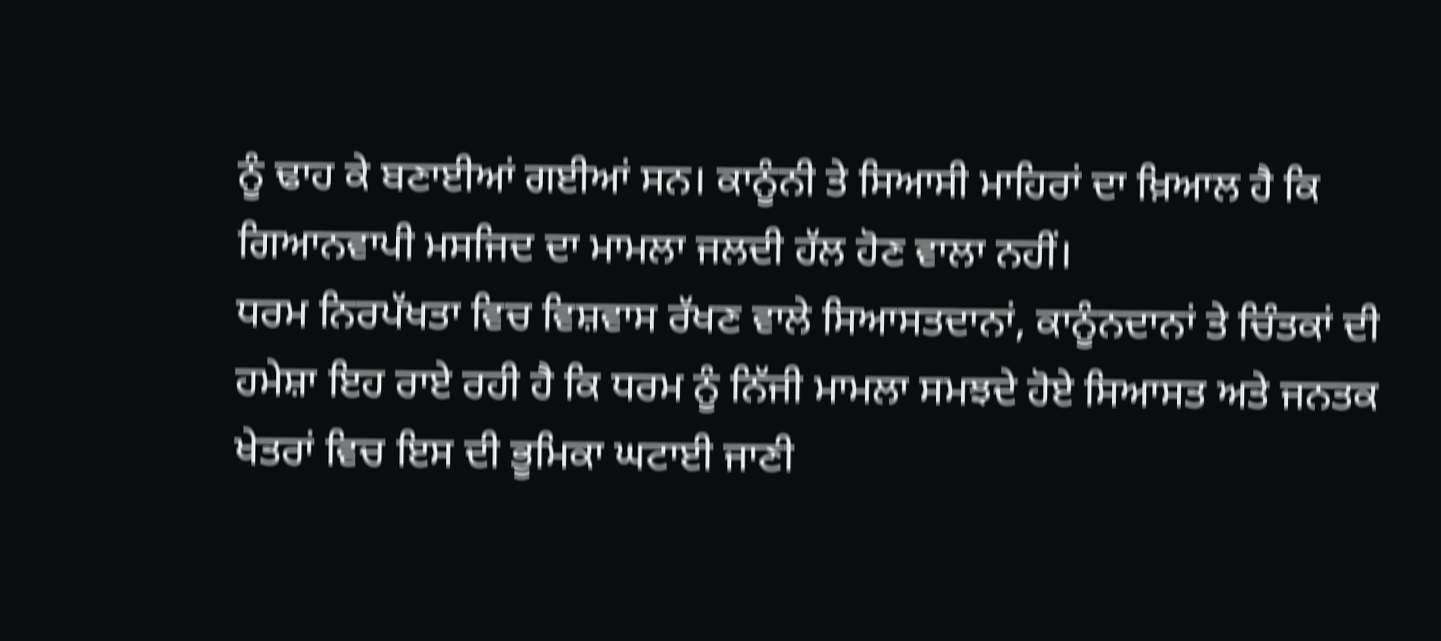ਨੂੰ ਢਾਹ ਕੇ ਬਣਾਈਆਂ ਗਈਆਂ ਸਨ। ਕਾਨੂੰਨੀ ਤੇ ਸਿਆਸੀ ਮਾਹਿਰਾਂ ਦਾ ਖ਼ਿਆਲ ਹੈ ਕਿ ਗਿਆਨਵਾਪੀ ਮਸਜਿਦ ਦਾ ਮਾਮਲਾ ਜਲਦੀ ਹੱਲ ਹੋਣ ਵਾਲਾ ਨਹੀਂ।
ਧਰਮ ਨਿਰਪੱਖਤਾ ਵਿਚ ਵਿਸ਼ਵਾਸ ਰੱਖਣ ਵਾਲੇ ਸਿਆਸਤਦਾਨਾਂ, ਕਾਨੂੰਨਦਾਨਾਂ ਤੇ ਚਿੰਤਕਾਂ ਦੀ ਹਮੇਸ਼ਾ ਇਹ ਰਾਏ ਰਹੀ ਹੈ ਕਿ ਧਰਮ ਨੂੰ ਨਿੱਜੀ ਮਾਮਲਾ ਸਮਝਦੇ ਹੋਏ ਸਿਆਸਤ ਅਤੇ ਜਨਤਕ ਖੇਤਰਾਂ ਵਿਚ ਇਸ ਦੀ ਭੂਮਿਕਾ ਘਟਾਈ ਜਾਣੀ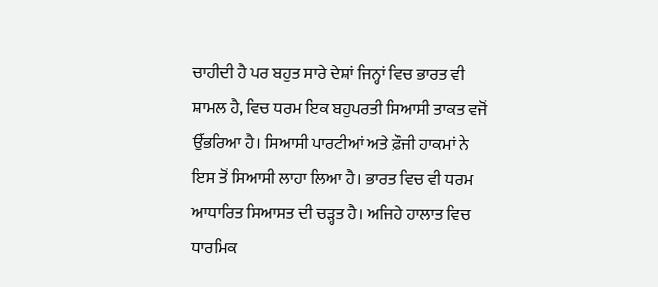ਚਾਹੀਦੀ ਹੈ ਪਰ ਬਹੁਤ ਸਾਰੇ ਦੇਸ਼ਾਂ ਜਿਨ੍ਹਾਂ ਵਿਚ ਭਾਰਤ ਵੀ ਸ਼ਾਮਲ ਹੈ, ਵਿਚ ਧਰਮ ਇਕ ਬਹੁਪਰਤੀ ਸਿਆਸੀ ਤਾਕਤ ਵਜੋਂ ਉੱਭਰਿਆ ਹੈ। ਸਿਆਸੀ ਪਾਰਟੀਆਂ ਅਤੇ ਫ਼ੌਜੀ ਹਾਕਮਾਂ ਨੇ ਇਸ ਤੋਂ ਸਿਆਸੀ ਲਾਹਾ ਲਿਆ ਹੈ। ਭਾਰਤ ਵਿਚ ਵੀ ਧਰਮ ਆਧਾਰਿਤ ਸਿਆਸਤ ਦੀ ਚੜ੍ਹਤ ਹੈ। ਅਜਿਹੇ ਹਾਲਾਤ ਵਿਚ ਧਾਰਮਿਕ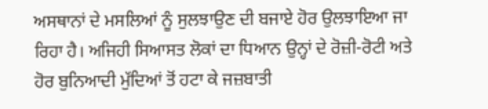ਅਸਥਾਨਾਂ ਦੇ ਮਸਲਿਆਂ ਨੂੰ ਸੁਲਝਾਉਣ ਦੀ ਬਜਾਏ ਹੋਰ ਉਲਝਾਇਆ ਜਾ ਰਿਹਾ ਹੈ। ਅਜਿਹੀ ਸਿਆਸਤ ਲੋਕਾਂ ਦਾ ਧਿਆਨ ਉਨ੍ਹਾਂ ਦੇ ਰੋਜ਼ੀ-ਰੋਟੀ ਅਤੇ ਹੋਰ ਬੁਨਿਆਦੀ ਮੁੱਦਿਆਂ ਤੋਂ ਹਟਾ ਕੇ ਜਜ਼ਬਾਤੀ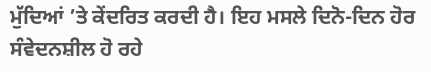ਮੁੱਦਿਆਂ ’ਤੇ ਕੇਂਦਰਿਤ ਕਰਦੀ ਹੈ। ਇਹ ਮਸਲੇ ਦਿਨੋ-ਦਿਨ ਹੋਰ ਸੰਵੇਦਨਸ਼ੀਲ ਹੋ ਰਹੇ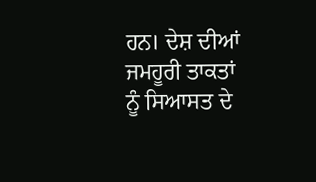ਹਨ। ਦੇਸ਼ ਦੀਆਂ ਜਮਹੂਰੀ ਤਾਕਤਾਂ ਨੂੰ ਸਿਆਸਤ ਦੇ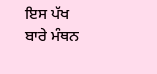ਇਸ ਪੱਖ ਬਾਰੇ ਮੰਥਨ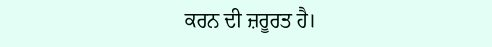ਕਰਨ ਦੀ ਜ਼ਰੂਰਤ ਹੈ।